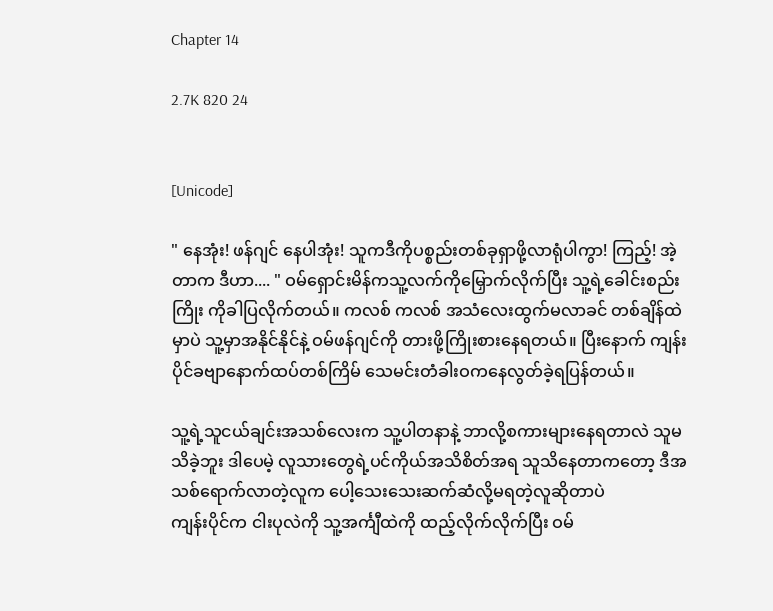Chapter 14

2.7K 820 24


[Unicode]

" နေအုံး! ဖန်ဂျင် နေပါအုံး! သူကဒီကိုပစ္စည်းတစ်ခုရှာဖို့လာရုံပါကွာ! ကြည့်! အဲ့တာက ဒီဟာ.... " ဝမ်ရှောင်းမိန်ကသူ့လက်ကိုမြှောက်လိုက်ပြီး သူ့ရဲ့ခေါင်းစည်းကြိုး ကိုခါပြလိုက်တယ်။ ကလစ် ကလစ် အသံလေးထွက်မလာခင် တစ်ချိန်ထဲမှာပဲ သူ့မှာအနိုင်နိုင်နဲ့ ဝမ်ဖန်ဂျင်ကို တားဖို့ကြိုးစားနေရတယ်။ ပြီးနောက် ကျန်းပိုင်ခဗျာနောက်ထပ်တစ်ကြိမ် သေမင်းတံခါးဝကနေလွတ်ခဲ့ရပြန်တယ်။

သူ့ရဲ့သူငယ်ချင်းအသစ်လေးက သူ့ပါတနာနဲ့ ဘာလို့စကားများနေရတာလဲ သူမသိခဲ့ဘူး ဒါပေမဲ့ လူသားတွေရဲ့ပင်ကိုယ်အသိစိတ်အရ သူသိနေတာကတော့ ဒီအသစ်ရောက်လာတဲ့လူက ပေါ့သေးသေးဆက်ဆံလို့မရတဲ့လူဆိုတာပဲ
ကျန်းပိုင်က ငါးပုလဲကို သူ့အင်္ကျီထဲကို ထည့်လိုက်လိုက်ပြီး ဝမ်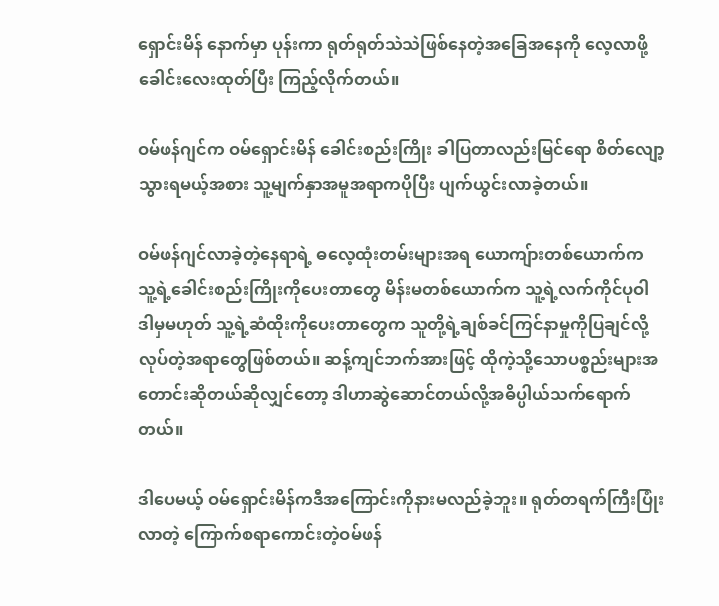ရှောင်းမိန် နောက်မှာ ပုန်းကာ ရုတ်ရုတ်သဲသဲဖြစ်နေတဲ့အခြေအနေကို လေ့လာဖို့ ခေါင်းလေးထုတ်ပြီး ကြည့်လိုက်တယ်။

ဝမ်ဖန်ဂျင်က ဝမ်ရှောင်းမိန် ခေါင်းစည်းကြိုး ခါပြတာလည်းမြင်ရော စိတ်လျော့သွားရမယ့်အစား သူ့မျက်နှာအမူအရာကပိုပြီး ပျက်ယွင်းလာခဲ့တယ်။

ဝမ်ဖန်ဂျင်လာခဲ့တဲ့နေရာရဲ့ ဓလေ့ထုံးတမ်းများအရ ယောကျ်ားတစ်ယောက်က သူ့ရဲ့ခေါင်းစည်းကြိုးကိုပေးတာတွေ မိန်းမတစ်ယောက်က သူ့ရဲ့လက်ကိုင်ပုဝါ ဒါမှမဟုတ် သူ့ရဲ့ဆံထိုးကိုပေးတာတွေက သူတို့ရဲ့ချစ်ခင်ကြင်နာမှုကိုပြချင်လို့ လုပ်တဲ့အရာတွေဖြစ်တယ်။ ဆန့်ကျင်ဘက်အားဖြင့် ထိုကဲ့သို့သောပစ္စည်းများအတောင်းဆိုတယ်ဆိုလျှင်တော့ ဒါဟာဆွဲဆောင်တယ်လို့အဓိပ္ပါယ်သက်ရောက်တယ်။

ဒါပေမယ့် ဝမ်ရှောင်းမိန်ကဒီအကြောင်းကိုနားမလည်ခဲ့ဘူး။ ရုတ်တရက်ကြီးပြုံးလာတဲ့ ကြောက်စရာကောင်းတဲ့ဝမ်ဖန်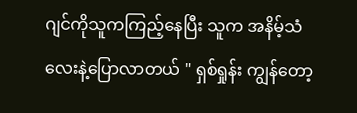ဂျင်ကိုသူကကြည့်နေပြီး သူက အနိမ့်သံလေးနဲ့ပြောလာတယ် " ရှစ်ရှုန်း ကျွန်တော့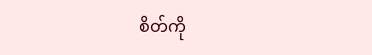စိတ်ကို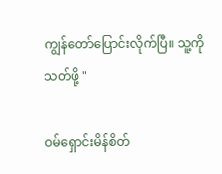ကျွန်တော်ပြောင်းလိုက်ပြီ။ သူ့ကိုသတ်ဖို့ "

ဝမ်ရှောင်းမိန်စိတ်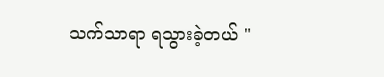သက်သာရာ ရသွားခဲ့တယ် "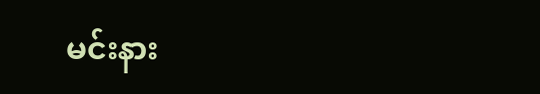မင်းနား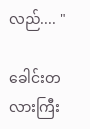လည်.... "

ခေါင်းတလားကြီး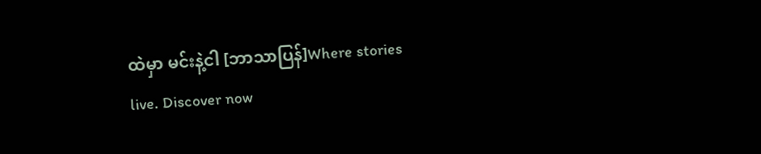ထဲမှာ မင်းနဲ့ငါ [ဘာသာပြန်]Where stories live. Discover now